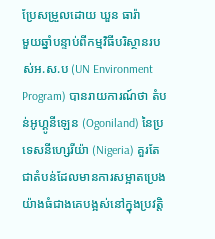ប្រែសម្រួលដោយ ឃួន ធារ៉ា
មួយឆ្នាំបន្ទាប់ពីកម្មវិធីបរិស្ថានរបស់អ.ស.ប (UN Environment Program) បានរាយការណ៍ថា តំបន់អូហ្គូនីឡេន (Ogoniland) នៃប្រទេសនីហ្សេរីយ៉ា (Nigeria) គួរតែជាតំបន់ដែលមានការសម្អាតប្រេងយ៉ាងធំជាងគេបង្អស់នៅក្នុងប្រវត្តិ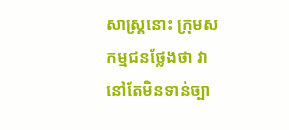សាស្ត្រនោះ ក្រុមសកម្មជនថ្លែងថា វានៅតែមិនទាន់ច្បា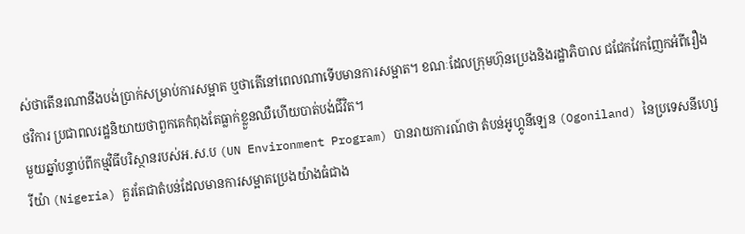ស់ថាតើនរណានឹងបង់ប្រាក់សម្រាប់ការសម្អាត ឬថាតើនៅពេលណាទើបមានការសម្អាត។ ខណៈដែលក្រុមហ៊ុនប្រេងនិងរដ្ឋាភិបាល ជជែកវែកញែកអំពីរឿងថវិការ ប្រជាពលរដ្ឋនិយាយថាពួកគេកំពុងតែធ្លាក់ខ្លួនឈឺហើយបាត់បង់ជីវិត។
មួយឆ្នាំបន្ទាប់ពីកម្មវិធីបរិស្ថានរបស់អ.ស.ប (UN Environment Program) បានរាយការណ៍ថា តំបន់អូហ្គូនីឡេន (Ogoniland) នៃប្រទេសនីហ្សេរីយ៉ា (Nigeria) គួរតែជាតំបន់ដែលមានការសម្អាតប្រេងយ៉ាងធំជាង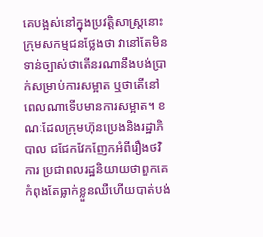គេបង្អស់នៅក្នុងប្រវត្តិសាស្ត្រនោះ ក្រុមសកម្មជនថ្លែងថា វានៅតែមិនទាន់ច្បាស់ថាតើនរណានឹងបង់ប្រាក់សម្រាប់ការសម្អាត ឬថាតើនៅពេលណាទើបមានការសម្អាត។ ខណៈដែលក្រុមហ៊ុនប្រេងនិងរដ្ឋាភិបាល ជជែកវែកញែកអំពីរឿងថវិការ ប្រជាពលរដ្ឋនិយាយថាពួកគេកំពុងតែធ្លាក់ខ្លួនឈឺហើយបាត់បង់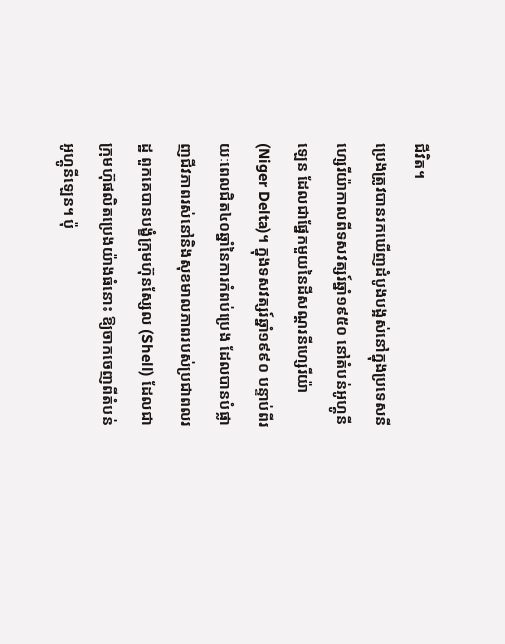ជីវិត។
ប្រេងត្រូវបានរកឃើញដំបូងបង្អស់នៅក្នុងប្រទេសនីហ្សេរីយ៉ាកាលពីទសវត្សរ៍ឆ្នាំ១៩៥០ នៅតំបន់អូហ្គូនីឡេន ដែលជាផ្នែកមួយនៃដីសណ្តរនីហ្សេរីយ៉ា (Niger Delta)។ ក្នុងទសវត្សរ៍ឆ្នាំ១៩៩០ បន្ទាប់ពីរយៈពេលជិត៤០ឆ្នាំនៃការកំពប់ប្រេង ដែលបានបំផ្លាញជីវភាពរស់នៅនិងសុខមាលភាពរបស់ប្រជាពលរដ្ឋ ពួកគេបានបង្ខំក្រុមហ៊ុនស្សែល (Shell) ដែលជាក្រុមហ៊ុផលិតប្រេងយ៉ាងធំនោះ ឱ្យចាកចេញពីតំបន់អូហ្គូនីឡេន។ ប៉ុ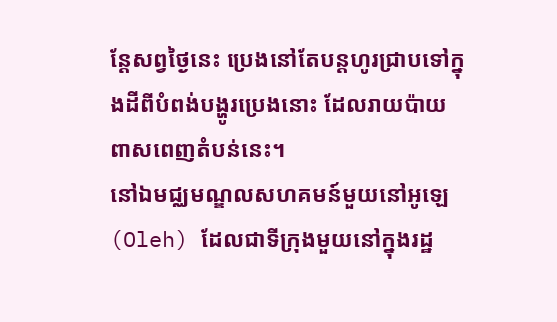ន្តែសព្វថ្ងៃនេះ ប្រេងនៅតែបន្តហូរជ្រាបទៅក្នុងដីពីបំពង់បង្ហូរប្រេងនោះ ដែលរាយប៉ាយពាសពេញតំបន់នេះ។
នៅឯមជ្ឈមណ្ឌលសហគមន៍មួយនៅអូឡេ (Oleh) ដែលជាទីក្រុងមួយនៅក្នុងរដ្ឋ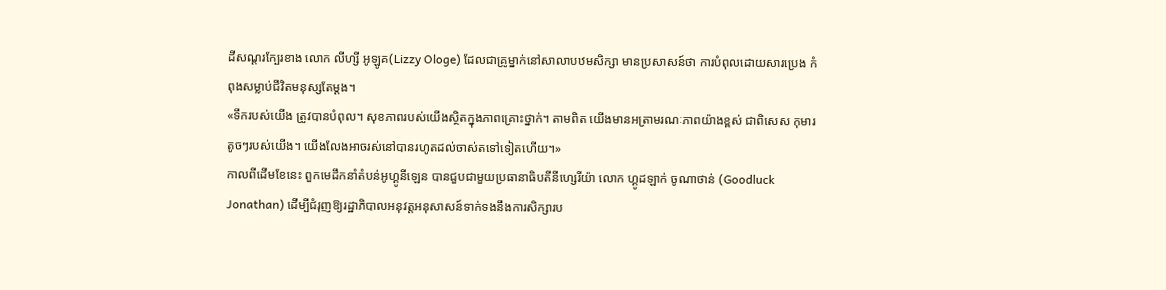ដីសណ្តរក្បែរខាង លោក លីហ្សី អូឡូគ(Lizzy Ologe) ដែលជាគ្រូម្នាក់នៅសាលាបឋមសិក្សា មានប្រសាសន៍ថា ការបំពុលដោយសារប្រេង កំពុងសម្លាប់ជីវិតមនុស្សតែម្តង។
«ទឹករបស់យើង ត្រូវបានបំពុល។ សុខភាពរបស់យើងស្ថិតក្នុងភាពគ្រោះថ្នាក់។ តាមពិត យើងមានអត្រាមរណៈភាពយ៉ាងខ្ពស់ ជាពិសេស កុមារតូចៗរបស់យើង។ យើងលែងអាចរស់នៅបានរហូតដល់ចាស់តទៅទៀតហើយ។»
កាលពីដើមខែនេះ ពួកមេដឹកនាំតំបន់អូហ្គូនីឡេន បានជួបជាមួយប្រធានាធិបតីនីហ្សេរីយ៉ា លោក ហ្គូដឡាក់ ចូណាថាន់ (Goodluck Jonathan) ដើម្បីជំរុញឱ្យរដ្ឋាភិបាលអនុវត្តអនុសាសន៍ទាក់ទងនឹងការសិក្សារប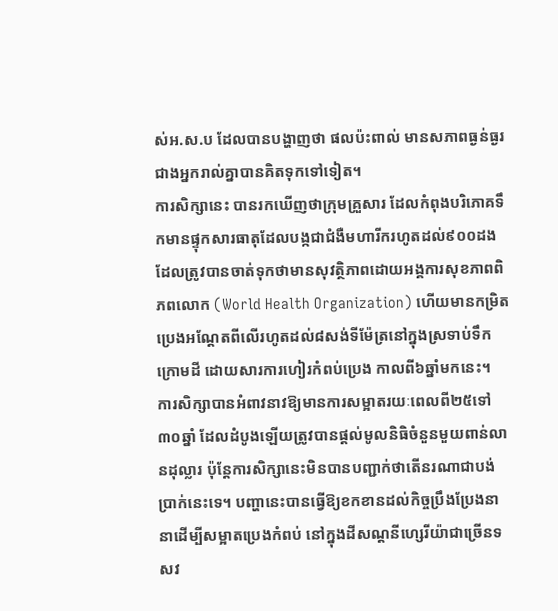ស់អ.ស.ប ដែលបានបង្ហាញថា ផលប៉ះពាល់ មានសភាពធ្ងន់ធ្ងរជាងអ្នករាល់គ្នាបានគិតទុកទៅទៀត។
ការសិក្សានេះ បានរកឃើញថាក្រុមគ្រួសារ ដែលកំពុងបរិភោគទឹកមានផ្ទុកសារធាតុដែលបង្កជាជំងឺមហារីករហូតដល់៩០០ដង ដែលត្រូវបានចាត់ទុកថាមានសុវត្ថិភាពដោយអង្គការសុខភាពពិភពលោក (World Health Organization) ហើយមានកម្រិតប្រេងអណ្តែតពីលើរហូតដល់៨សង់ទីម៉ែត្រនៅក្នុងស្រទាប់ទឹកក្រោមដី ដោយសារការហៀរកំពប់ប្រេង កាលពី៦ឆ្នាំមកនេះ។
ការសិក្សាបានអំពាវនាវឱ្យមានការសម្អាតរយៈពេលពី២៥ទៅ៣០ឆ្នាំ ដែលដំបូងឡើយត្រូវបានផ្តល់មូលនិធិចំនួនមួយពាន់លានដុល្លារ ប៉ុន្តែការសិក្សានេះមិនបានបញ្ជាក់ថាតើនរណាជាបង់ប្រាក់នេះទេ។ បញ្ហានេះបានធ្វើឱ្យខកខានដល់កិច្ចប្រឹងប្រែងនានាដើម្បីសម្អាតប្រេងកំពប់ នៅក្នុងដីសណ្តនីហ្សេរីយ៉ាជាច្រើនទសវ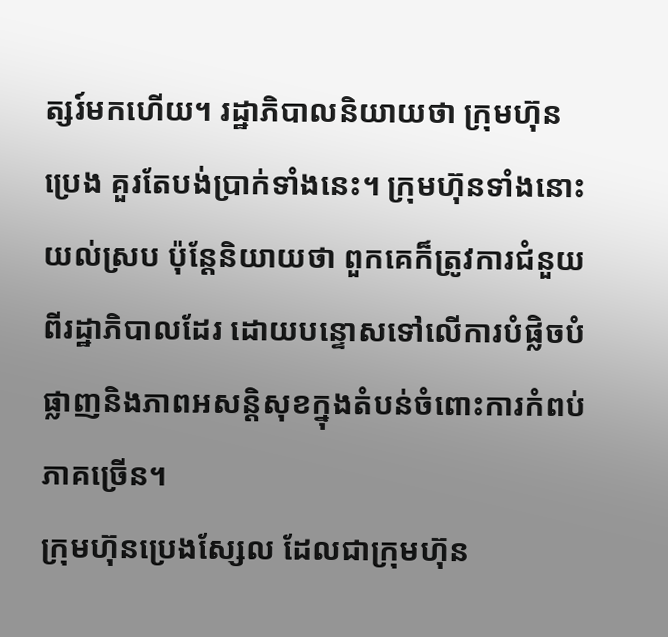ត្សរ៍មកហើយ។ រដ្ឋាភិបាលនិយាយថា ក្រុមហ៊ុនប្រេង គួរតែបង់ប្រាក់ទាំងនេះ។ ក្រុមហ៊ុនទាំងនោះយល់ស្រប ប៉ុន្តែនិយាយថា ពួកគេក៏ត្រូវការជំនួយពីរដ្ឋាភិបាលដែរ ដោយបន្ទោសទៅលើការបំផ្លិចបំផ្លាញនិងភាពអសន្តិសុខក្នុងតំបន់ចំពោះការកំពប់ភាគច្រើន។
ក្រុមហ៊ុនប្រេងស្សែល ដែលជាក្រុមហ៊ុន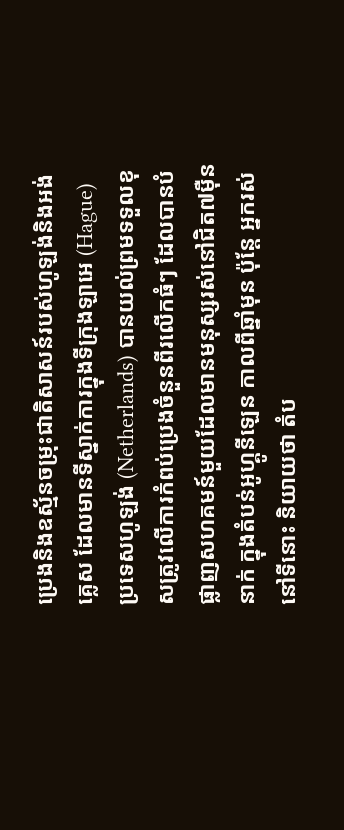ប្រេងនិងឧស្ម័នចម្រុះជាតិសាសន៍របស់ហូឡង់និងអង់គ្លេស ដែលមានទីស្នាក់ការក្នុងទីក្រុងឡាអេ (Hague) ប្រទេសហូឡង់ (Netherlands) បានយល់ព្រមទទួលខុសត្រូវលើការកំពប់ប្រេងចំនួនពីរលើកធំៗ ដែលបានបំផ្លាញសហគមន៍មួយដែលមានមនុស្សរស់នៅជិត៧ម៉ឺននាក់ ក្នុងតំបន់អូហ្គូនីឡេន កាលពីឆ្នាំមុន ប៉ុន្តែ អ្នករស់នៅទីនោះ និយាយថា តំប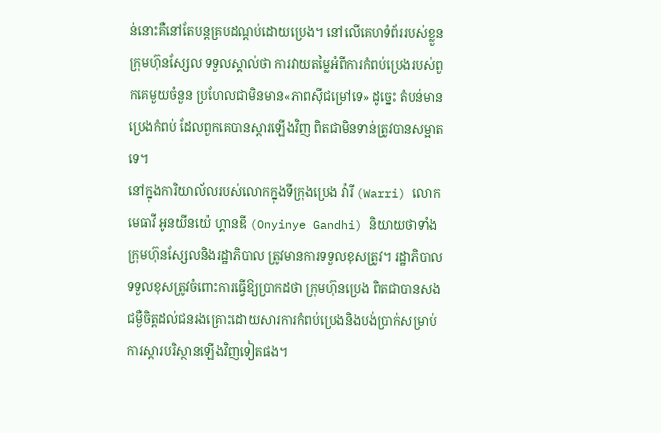ន់នោះគឺនៅតែបន្តគ្របដណ្តប់ដោយប្រេង។ នៅលើគេហទំព័ររបស់ខ្លួន ក្រុមហ៊ុនស្សែល ទទួលស្គាល់ថា ការវាយតម្លៃអំពីការកំពប់ប្រេងរបស់ពួកគេមួយចំនួន ប្រហែលជាមិនមាន«ភាពស៊ីជម្រៅទេ» ដូច្នេះ តំបន់មានប្រេងកំពប់ ដែលពួកគេបានស្តារឡើងវិញ ពិតជាមិនទាន់ត្រូវបានសម្អាតទេ។
នៅក្នុងការិយាល័លរបស់លោកក្នុងទីក្រុងប្រេង វ៉ារី (Warri) លោកមេធាវី អូនយីនយ៉េ ហ្គានឌី (Onyinye Gandhi) និយាយថាទាំងក្រុមហ៊ុនស្សែលនិងរដ្ឋាភិបាល ត្រូវមានការទទួលខុសត្រូវ។ រដ្ឋាភិបាលទទួលខុសត្រូវចំពោះការធ្វើឱ្យប្រាកដថា ក្រុមហ៊ុនប្រេង ពិតជាបានសងជម្ងឺចិត្តដល់ជនរងគ្រោះដោយសារការកំពប់ប្រេងនិងបង់ប្រាក់សម្រាប់ការស្តារបរិស្ថានឡើងវិញទៀតផង។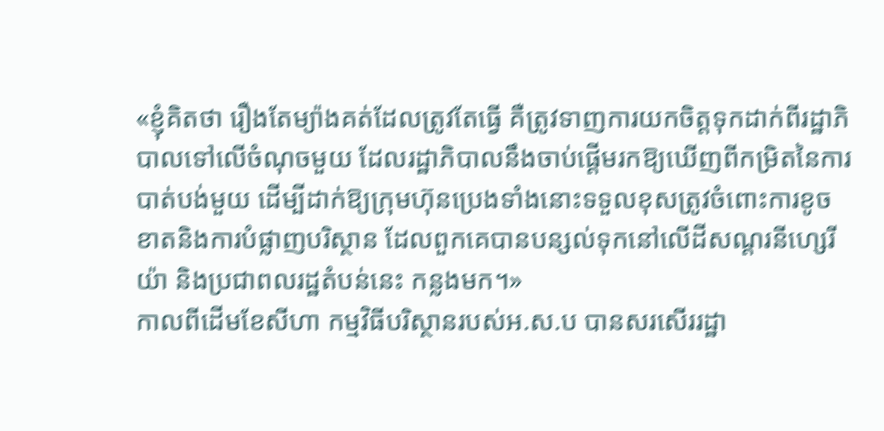«ខ្ញុំគិតថា រឿងតែម្យ៉ាងគត់ដែលត្រូវតែធ្វើ គឺត្រូវទាញការយកចិត្តទុកដាក់ពីរដ្ឋាភិបាលទៅលើចំណុចមួយ ដែលរដ្ឋាភិបាលនឹងចាប់ផ្តើមរកឱ្យឃើញពីកម្រិតនៃការបាត់បង់មួយ ដើម្បីដាក់ឱ្យក្រុមហ៊ុនប្រេងទាំងនោះទទួលខុសត្រូវចំពោះការខូចខាតនិងការបំផ្លាញបរិស្ថាន ដែលពួកគេបានបន្សល់ទុកនៅលើដីសណ្តរនីហ្សេរីយ៉ា និងប្រជាពលរដ្ឋតំបន់នេះ កន្លងមក។»
កាលពីដើមខែសីហា កម្មវិធីបរិស្ថានរបស់អ.ស.ប បានសរសើររដ្ឋា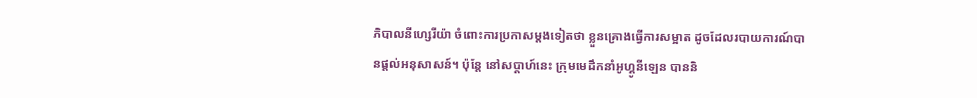ភិបាលនីហ្សេរីយ៉ា ចំពោះការប្រកាសម្តងទៀតថា ខ្លួនគ្រោងធ្វើការសម្អាត ដូចដែលរបាយការណ៍បានផ្តល់អនុសាសន៍។ ប៉ុន្តែ នៅសប្តាហ៍នេះ ក្រុមមេដឹកនាំអូហ្គូនីឡេន បាននិ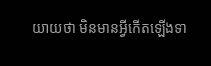យាយថា មិនមានអ្វីកើតឡើងទា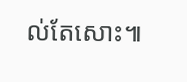ល់តែសោះ៕